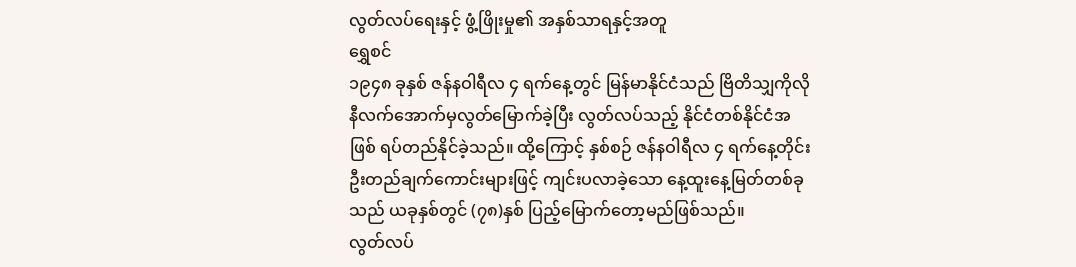လွတ်လပ်ရေးနှင့် ဖွံ့ဖြိုးမှု၏ အနှစ်သာရနှင့်အတူ
ရွှေစင်
၁၉၄၈ ခုနှစ် ဇန်နဝါရီလ ၄ ရက်နေ့တွင် မြန်မာနိုင်ငံသည် ဗြိတိသျှကိုလိုနီလက်အောက်မှလွတ်မြောက်ခဲ့ပြီး လွတ်လပ်သည့် နိုင်ငံတစ်နိုင်ငံအဖြစ် ရပ်တည်နိုင်ခဲ့သည်။ ထို့ကြောင့် နှစ်စဉ် ဇန်နဝါရီလ ၄ ရက်နေ့တိုင်း ဦးတည်ချက်ကောင်းများဖြင့် ကျင်းပလာခဲ့သော နေ့ထူးနေ့မြတ်တစ်ခုသည် ယခုနှစ်တွင် (၇၈)နှစ် ပြည့်မြောက်တော့မည်ဖြစ်သည်။
လွတ်လပ်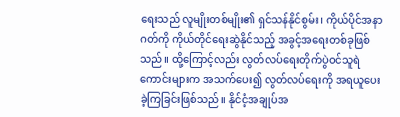ရေးသည် လူမျိုးတစ်မျိုး၏ ရှင်သန်နိုင်စွမ်း၊ ကိုယ်ပိုင်အနာဂတ်ကို ကိုယ်တိုင်ရေးဆွဲနိုင်သည့် အခွင့်အရေးတစ်ခုဖြစ်သည်။ ထို့ကြောင့်လည်း လွတ်လပ်ရေးတိုက်ပွဲဝင်သူရဲကောင်းများက အသက်ပေး၍ လွတ်လပ်ရေးကို အရယူပေးခဲ့ကြခြင်းဖြစ်သည်။ နိုင်ငံ့အချုပ်အ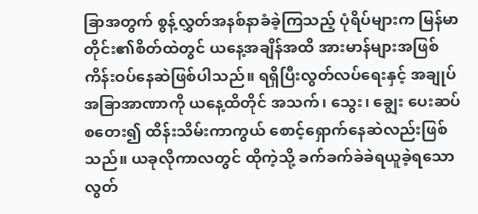ခြာအတွက် စွန့်လွှတ်အနစ်နာခံခဲ့ကြသည့် ပုံရိပ်များက မြန်မာတိုင်း၏စိတ်ထဲတွင် ယနေ့အချိန်အထိ အားမာန်များအဖြစ် ကိန်းဝပ်နေဆဲဖြစ်ပါသည်။ ရရှိပြီးလွတ်လပ်ရေးနှင့် အချုပ်အခြာအာဏာကို ယနေ့ထိတိုင် အသက်၊ သွေး၊ ချွေး ပေးဆပ်စတေး၍ ထိန်းသိမ်းကာကွယ် စောင့်ရှောက်နေဆဲလည်းဖြစ်သည်။ ယခုလိုကာလတွင် ထိုကဲ့သို့ ခက်ခက်ခဲခဲရယူခဲ့ရသော လွတ်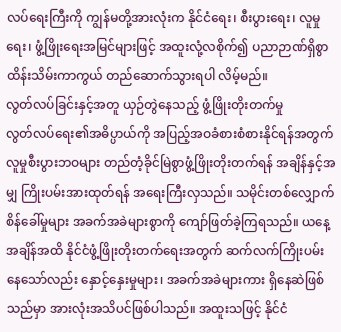လပ်ရေးကြီးကို ကျွန်မတို့အားလုံးက နိုင်ငံရေး၊ စီးပွားရေး၊ လူမှုရေး၊ ဖွံ့ဖြိုးရေးအမြင်များဖြင့် အထူးလုံ့လစိုက်၍ ပညာဉာဏ်ရှိစွာ ထိန်းသိမ်းကာကွယ် တည်ဆောက်သွားရပါ လိမ့်မည်။
လွတ်လပ်ခြင်းနှင့်အတူ ယှဉ်တွဲနေသည့် ဖွံ့ဖြိုးတိုးတက်မှု
လွတ်လပ်ရေး၏အဓိပ္ပာယ်ကို အပြည့်အဝခံစားစံစားနိုင်ရန်အတွက် လူမှုစီးပွားဘဝများ တည်တံ့ခိုင်မြဲစွာဖွံ့ဖြိုးတိုးတက်ရန် အချိန်နှင့်အမျှ ကြိုးပမ်းအားထုတ်ရန် အရေးကြီးလှသည်။ သမိုင်းတစ်လျှောက် စိန်ခေါ်မှုများ အခက်အခဲများစွာကို ကျော်ဖြတ်ခဲ့ကြရသည်။ ယနေ့အချိန်အထိ နိုင်ငံဖွံ့ဖြိုးတိုးတက်ရေးအတွက် ဆက်လက်ကြိုးပမ်းနေသော်လည်း နှောင့်နှေးမှုများ၊ အခက်အခဲများကား ရှိနေဆဲဖြစ်သည်မှာ အားလုံးအသိပင်ဖြစ်ပါသည်။ အထူးသဖြင့် နိုင်ငံ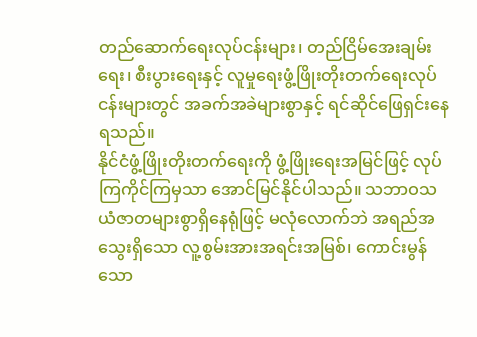တည်ဆောက်ရေးလုပ်ငန်းများ၊ တည်ငြိမ်အေးချမ်းရေး၊ စီးပွားရေးနှင့် လူမှုရေးဖွံ့ဖြိုးတိုးတက်ရေးလုပ်ငန်းများတွင် အခက်အခဲများစွာနှင့် ရင်ဆိုင်ဖြေရှင်းနေရသည်။
နိုင်ငံဖွံ့ဖြိုးတိုးတက်ရေးကို ဖွံ့ဖြိုးရေးအမြင်ဖြင့် လုပ်ကြကိုင်ကြမှသာ အောင်မြင်နိုင်ပါသည်။ သဘာဝသယံဇာတများစွာရှိနေရုံဖြင့် မလုံလောက်ဘဲ အရည်အသွေးရှိသော လူ့စွမ်းအားအရင်းအမြစ်၊ ကောင်းမွန်သော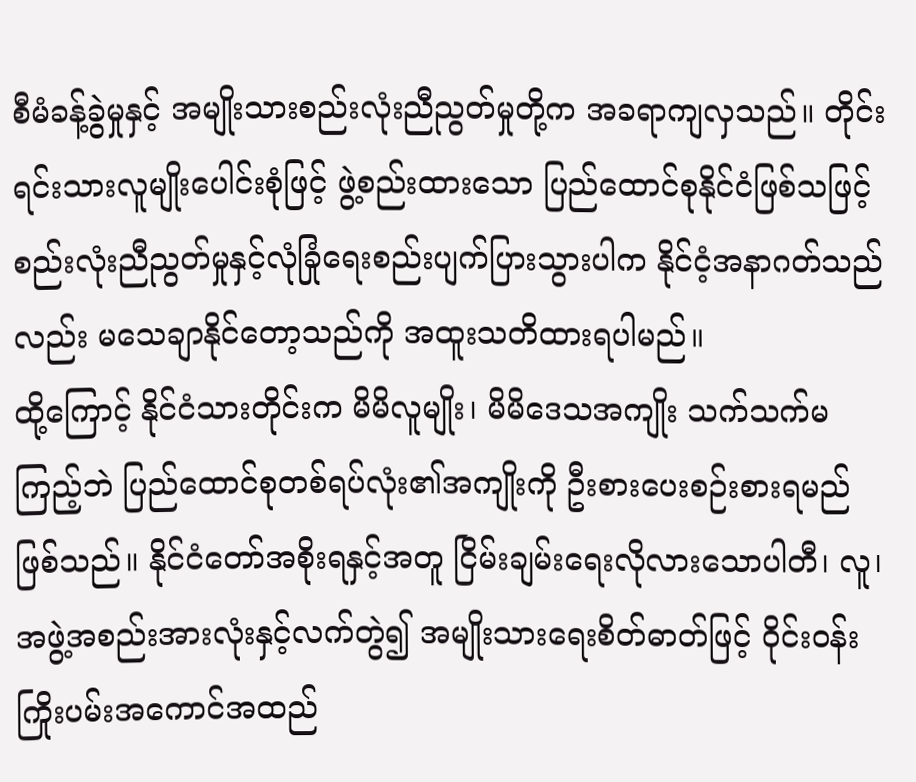စီမံခန့်ခွဲမှုနှင့် အမျိုးသားစည်းလုံးညီညွတ်မှုတို့က အခရာကျလှသည်။ တိုင်းရင်းသားလူမျိုးပေါင်းစုံဖြင့် ဖွဲ့စည်းထားသော ပြည်ထောင်စုနိုင်ငံဖြစ်သဖြင့် စည်းလုံးညီညွတ်မှုနှင့်လုံခြုံရေးစည်းပျက်ပြားသွားပါက နိုင်ငံ့အနာဂတ်သည်လည်း မသေချာနိုင်တော့သည်ကို အထူးသတိထားရပါမည်။
ထို့ကြောင့် နိုင်ငံသားတိုင်းက မိမိလူမျိုး၊ မိမိဒေသအကျိုး သက်သက်မကြည့်ဘဲ ပြည်ထောင်စုတစ်ရပ်လုံး၏အကျိုးကို ဦးစားပေးစဉ်းစားရမည်ဖြစ်သည်။ နိုင်ငံတော်အစိုးရနှင့်အတူ ငြိမ်းချမ်းရေးလိုလားသောပါတီ၊ လူ၊ အဖွဲ့အစည်းအားလုံးနှင့်လက်တွဲ၍ အမျိုးသားရေးစိတ်ဓာတ်ဖြင့် ဝိုင်းဝန်းကြိုးပမ်းအကောင်အထည်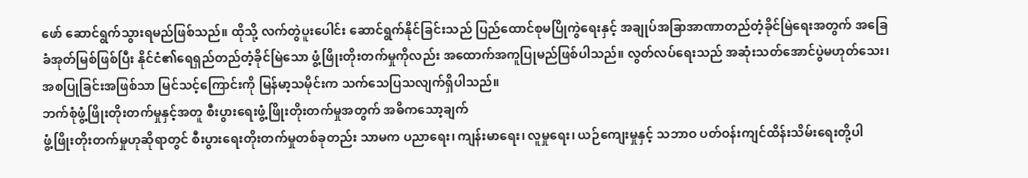ဖော် ဆောင်ရွက်သွားရမည်ဖြစ်သည်။ ထိုသို့ လက်တွဲပူးပေါင်း ဆောင်ရွက်နိုင်ခြင်းသည် ပြည်ထောင်စုမပြိုကွဲရေးနှင့် အချုပ်အခြာအာဏာတည်တံ့ခိုင်မြဲရေးအတွက် အခြေခံအုတ်မြစ်ဖြစ်ပြီး နိုင်ငံ၏ရေရှည်တည်တံ့ခိုင်မြဲသော ဖွံ့ဖြိုးတိုးတက်မှုကိုလည်း အထောက်အကူပြုမည်ဖြစ်ပါသည်။ လွတ်လပ်ရေးသည် အဆုံးသတ်အောင်ပွဲမဟုတ်သေး၊ အစပြုခြင်းအဖြစ်သာ မြင်သင့်ကြောင်းကို မြန်မာ့သမိုင်းက သက်သေပြသလျက်ရှိပါသည်။
ဘက်စုံဖွံ့ဖြိုးတိုးတက်မှုနှင့်အတူ စီးပွားရေးဖွံ့ဖြိုးတိုးတက်မှုအတွက် အဓိကသော့ချက်
ဖွံ့ဖြိုးတိုးတက်မှုဟုဆိုရာတွင် စီးပွားရေးတိုးတက်မှုတစ်ခုတည်း သာမက ပညာရေး၊ ကျန်းမာရေး၊ လူမှုရေး၊ ယဉ်ကျေးမှုနှင့် သဘာဝ ပတ်ဝန်းကျင်ထိန်းသိမ်းရေးတို့ပါ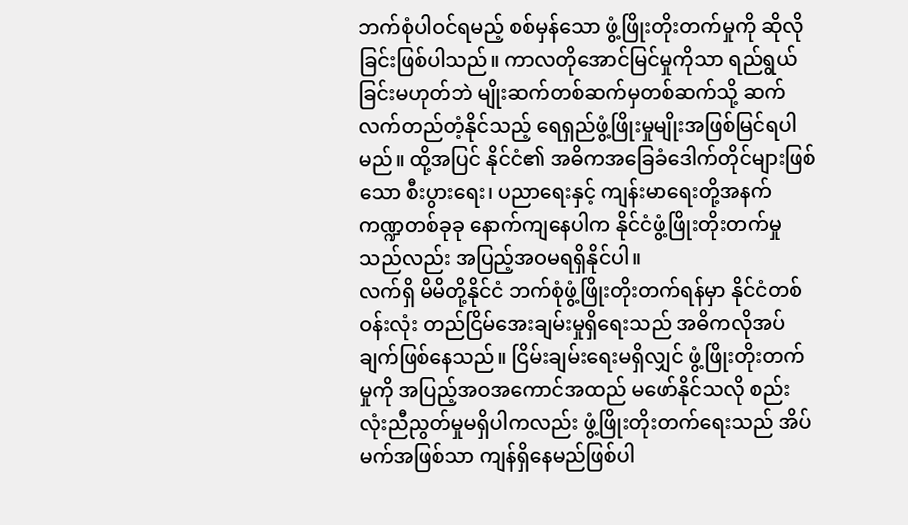ဘက်စုံပါဝင်ရမည့် စစ်မှန်သော ဖွံ့ဖြိုးတိုးတက်မှုကို ဆိုလိုခြင်းဖြစ်ပါသည်။ ကာလတိုအောင်မြင်မှုကိုသာ ရည်ရွယ်ခြင်းမဟုတ်ဘဲ မျိုးဆက်တစ်ဆက်မှတစ်ဆက်သို့ ဆက်လက်တည်တံ့နိုင်သည့် ရေရှည်ဖွံ့ဖြိုးမှုမျိုးအဖြစ်မြင်ရပါမည်။ ထို့အပြင် နိုင်ငံ၏ အဓိကအခြေခံဒေါက်တိုင်များဖြစ်သော စီးပွားရေး၊ ပညာရေးနှင့် ကျန်းမာရေးတို့အနက် ကဏ္ဍတစ်ခုခု နောက်ကျနေပါက နိုင်ငံဖွံ့ဖြိုးတိုးတက်မှုသည်လည်း အပြည့်အဝမရရှိနိုင်ပါ။
လက်ရှိ မိမိတို့နိုင်ငံ ဘက်စုံဖွံ့ဖြိုးတိုးတက်ရန်မှာ နိုင်ငံတစ်ဝန်းလုံး တည်ငြိမ်အေးချမ်းမှုရှိရေးသည် အဓိကလိုအပ်ချက်ဖြစ်နေသည်။ ငြိမ်းချမ်းရေးမရှိလျှင် ဖွံ့ဖြိုးတိုးတက်မှုကို အပြည့်အဝအကောင်အထည် မဖော်နိုင်သလို စည်းလုံးညီညွတ်မှုမရှိပါကလည်း ဖွံ့ဖြိုးတိုးတက်ရေးသည် အိပ်မက်အဖြစ်သာ ကျန်ရှိနေမည်ဖြစ်ပါ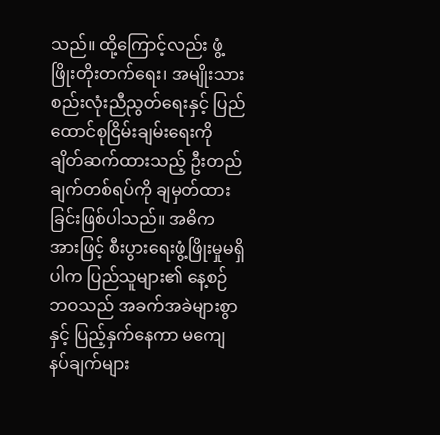သည်။ ထို့ကြောင့်လည်း ဖွံ့ဖြိုးတိုးတက်ရေး၊ အမျိုးသားစည်းလုံးညီညွတ်ရေးနှင့် ပြည်ထောင်စုငြိမ်းချမ်းရေးကို ချိတ်ဆက်ထားသည့် ဦးတည်ချက်တစ်ရပ်ကို ချမှတ်ထားခြင်းဖြစ်ပါသည်။ အဓိကအားဖြင့် စီးပွားရေးဖွံ့ဖြိုးမှုမရှိပါက ပြည်သူများ၏ နေ့စဉ်ဘဝသည် အခက်အခဲများစွာနှင့် ပြည့်နှက်နေကာ မကျေနပ်ချက်များ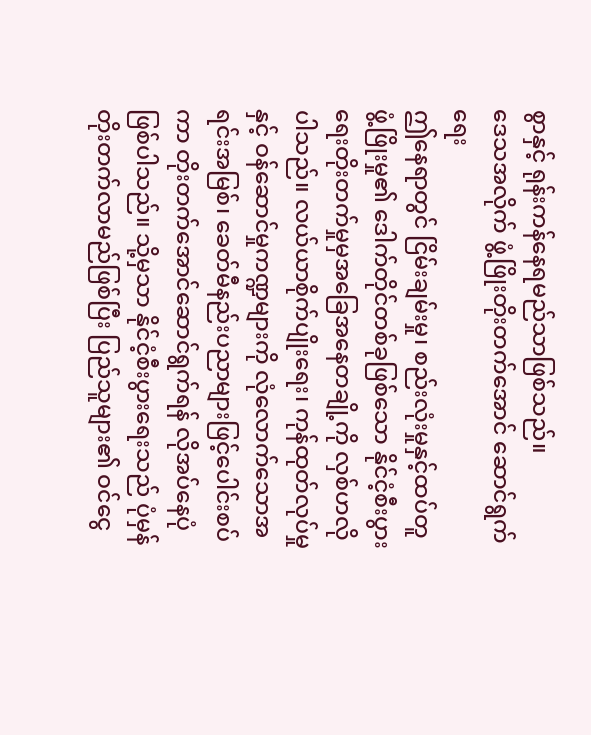စွာနှင့် ရုန်းကန်နေရမည်သာဖြစ်သည်။
ဒေသအလိုက် ဖွံ့ဖြိုးတိုးတက်အောင် ဆောင်ရွက်ရေး
ဤနေရာတွင် ငြိမ်းချမ်းမှု၊ စည်းလုံးမှုနှင့်ထပ်တူဖွံ့ဖြိုးမှု၏ ဒေါက်တိုင်တစ်ခုဖြစ်သော နိုင်ငံ့စီးပွားရေးတိုးတက်မှုမှအခြေအနေတချို့ကို လှစ်ဟလိုပါသည်။ လယ်ယာစိုက်ပျိုးရေး၊ ကုန်ထုတ်လုပ်မှုနှင့် ဝန်ဆောင်မှုကဏ္ဍများကို လုံလောက်သောအရင်းအမြစ်၊ ခေတ်မီနည်းပညာများဖြင့်ပေါင်းစပ်ကာ တိုးတက်အောင်ဆောင်ရွက်ရန် လိုအပ်နေပုံဖြစ်ပါသည်။ သို့မှသာ နိုင်ငံ့စီးပွားရေးသည် ပုံမှန်တိုးတက်လာမည်ဖြစ်ပြီး ပြည်သူများ၏ ဝင်ငွေ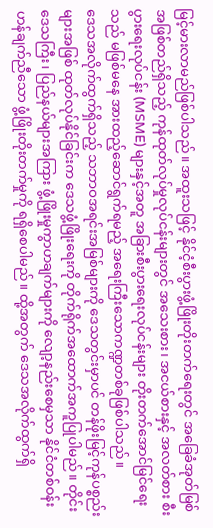မြင့်မားလာမည်ဖြစ်ပါသည်။ အထူးသဖြင့် နိုင်ငံ့စီးပွားဖွံ့ဖြိုးတိုးတက်ရေးတွင် အခြေခံအုတ်မြစ် အဖြစ်တည်ရှိသည့် ကုန်ထုတ်လုပ်မှုလုပ်ငန်းများတွင် အသေးစား၊ အငယ်စားနှင့် အလတ်စား စီးပွားရေးလုပ်ငန်း (MSME) များနှင့်အတူ အခြားစီးပွားရေးလုပ်ငန်းများ တိုးတက်အောင်မြင်ရေးသည် မဖြစ်မနေ အားထည့်ဆောင်ရွက်ရမည့် အရေးကြီးသောကဏ္ဍတစ်ခုဖြစ်ပါသည်။
ဒေသအလိုက်ထွက်ရှိသည့် သဘာဝအရင်းအမြစ်များကို ဒေသတွင်းမှာပင် တန်ဖိုးမြင့်ကုန်ပစ္စည်းများအဖြစ် ထုတ်လုပ်နိုင်ခြင်းက ဒေသဖွံ့ဖြိုးရေးကို တိုက်ရိုက်အထောက်အကူပြုပါမည်။ တိုင်းဒေသကြီး၊ ပြည်နယ်များအကြား ဖွံ့ဖြိုးမှုကွာဟချက်များကို လျော့နည်းစေမှသာ နိုင်ငံတစ်ဝန်း ဟန်ချက်ညီသော ဖွံ့ဖြိုးတိုးတက်မှုကို ရရှိစေပါမည်။ ထို့အတွက် ဒေသအလိုက်ထွက်ရှိ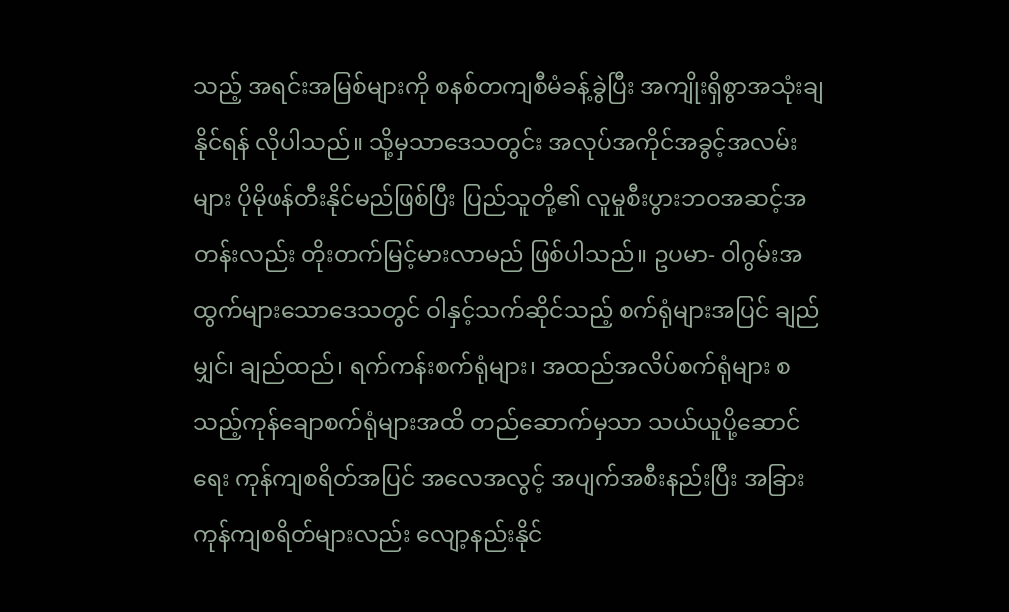သည့် အရင်းအမြစ်များကို စနစ်တကျစီမံခန့်ခွဲပြီး အကျိုးရှိစွာအသုံးချနိုင်ရန် လိုပါသည်။ သို့မှသာဒေသတွင်း အလုပ်အကိုင်အခွင့်အလမ်းများ ပိုမိုဖန်တီးနိုင်မည်ဖြစ်ပြီး ပြည်သူတို့၏ လူမှုစီးပွားဘဝအဆင့်အတန်းလည်း တိုးတက်မြင့်မားလာမည် ဖြစ်ပါသည်။ ဥပမာ- ဝါဂွမ်းအထွက်များသောဒေသတွင် ဝါနှင့်သက်ဆိုင်သည့် စက်ရုံများအပြင် ချည်မျှင်၊ ချည်ထည်၊ ရက်ကန်းစက်ရုံများ၊ အထည်အလိပ်စက်ရုံများ စသည့်ကုန်ချောစက်ရုံများအထိ တည်ဆောက်မှသာ သယ်ယူပို့ဆောင်ရေး ကုန်ကျစရိတ်အပြင် အလေအလွင့် အပျက်အစီးနည်းပြီး အခြားကုန်ကျစရိတ်များလည်း လျော့နည်းနိုင်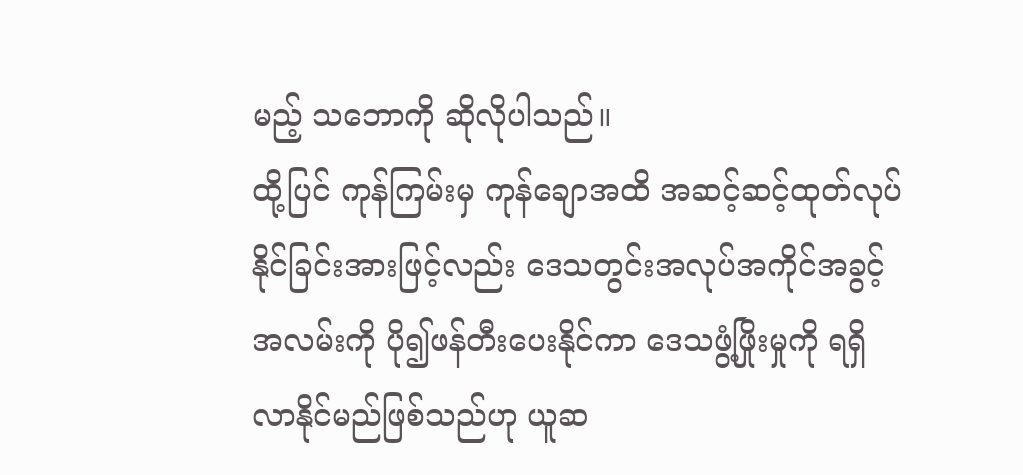မည့် သဘောကို ဆိုလိုပါသည်။
ထို့ပြင် ကုန်ကြမ်းမှ ကုန်ချောအထိ အဆင့်ဆင့်ထုတ်လုပ်နိုင်ခြင်းအားဖြင့်လည်း ဒေသတွင်းအလုပ်အကိုင်အခွင့်အလမ်းကို ပို၍ဖန်တီးပေးနိုင်ကာ ဒေသဖွံ့ဖြိုးမှုကို ရရှိလာနိုင်မည်ဖြစ်သည်ဟု ယူဆ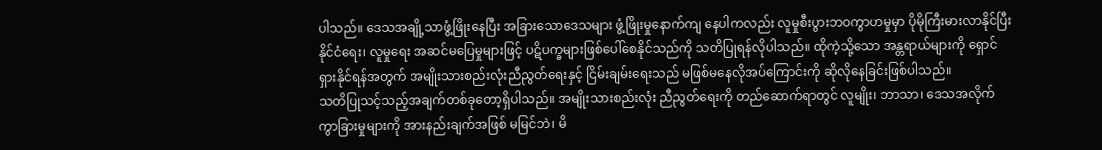ပါသည်။ ဒေသအချို့သာဖွံ့ဖြိုးနေပြီး အခြားသောဒေသများ ဖွံ့ဖြိုးမှုနောက်ကျ နေပါကလည်း လူမှုစီးပွားဘဝကွာဟမှုမှာ ပိုမိုကြီးမားလာနိုင်ပြီး နိုင်ငံရေး၊ လူမှုရေး အဆင်မပြေမှုများဖြင့် ပဋိပက္ခများဖြစ်ပေါ်စေနိုင်သည်ကို သတိပြုရန်လိုပါသည်။ ထိုကဲ့သို့သော အန္တရာယ်များကို ရှောင်ရှားနိုင်ရန်အတွက် အမျိုးသားစည်းလုံးညီညွတ်ရေးနှင့် ငြိမ်းချမ်းရေးသည် မဖြစ်မနေလိုအပ်ကြောင်းကို ဆိုလိုနေခြင်းဖြစ်ပါသည်။
သတိပြုသင့်သည့်အချက်တစ်ခုတော့ရှိပါသည်။ အမျိုးသားစည်းလုံး ညီညွတ်ရေးကို တည်ဆောက်ရာတွင် လူမျိုး၊ ဘာသာ၊ ဒေသအလိုက် ကွာခြားမှုများကို အားနည်းချက်အဖြစ် မမြင်ဘဲ၊ မိ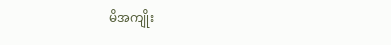မိအကျိုး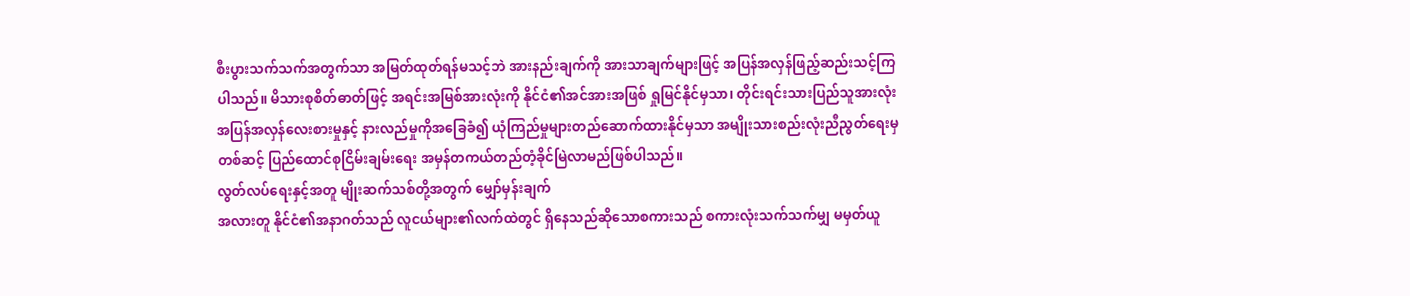စီးပွားသက်သက်အတွက်သာ အမြတ်ထုတ်ရန်မသင့်ဘဲ အားနည်းချက်ကို အားသာချက်များဖြင့် အပြန်အလှန်ဖြည့်ဆည်းသင့်ကြပါသည်။ မိသားစုစိတ်ဓာတ်ဖြင့် အရင်းအမြစ်အားလုံးကို နိုင်ငံ၏အင်အားအဖြစ် ရှုမြင်နိုင်မှသာ၊ တိုင်းရင်းသားပြည်သူအားလုံး အပြန်အလှန်လေးစားမှုနှင့် နားလည်မှုကိုအခြေခံ၍ ယုံကြည်မှုများတည်ဆောက်ထားနိုင်မှသာ အမျိုးသားစည်းလုံးညီညွတ်ရေးမှတစ်ဆင့် ပြည်ထောင်စုငြိမ်းချမ်းရေး အမှန်တကယ်တည်တံ့ခိုင်မြဲလာမည်ဖြစ်ပါသည်။
လွတ်လပ်ရေးနှင့်အတူ မျိုးဆက်သစ်တို့အတွက် မျှော်မှန်းချက်
အလားတူ နိုင်ငံ၏အနာဂတ်သည် လူငယ်များ၏လက်ထဲတွင် ရှိနေသည်ဆိုသောစကားသည် စကားလုံးသက်သက်မျှ မမှတ်ယူ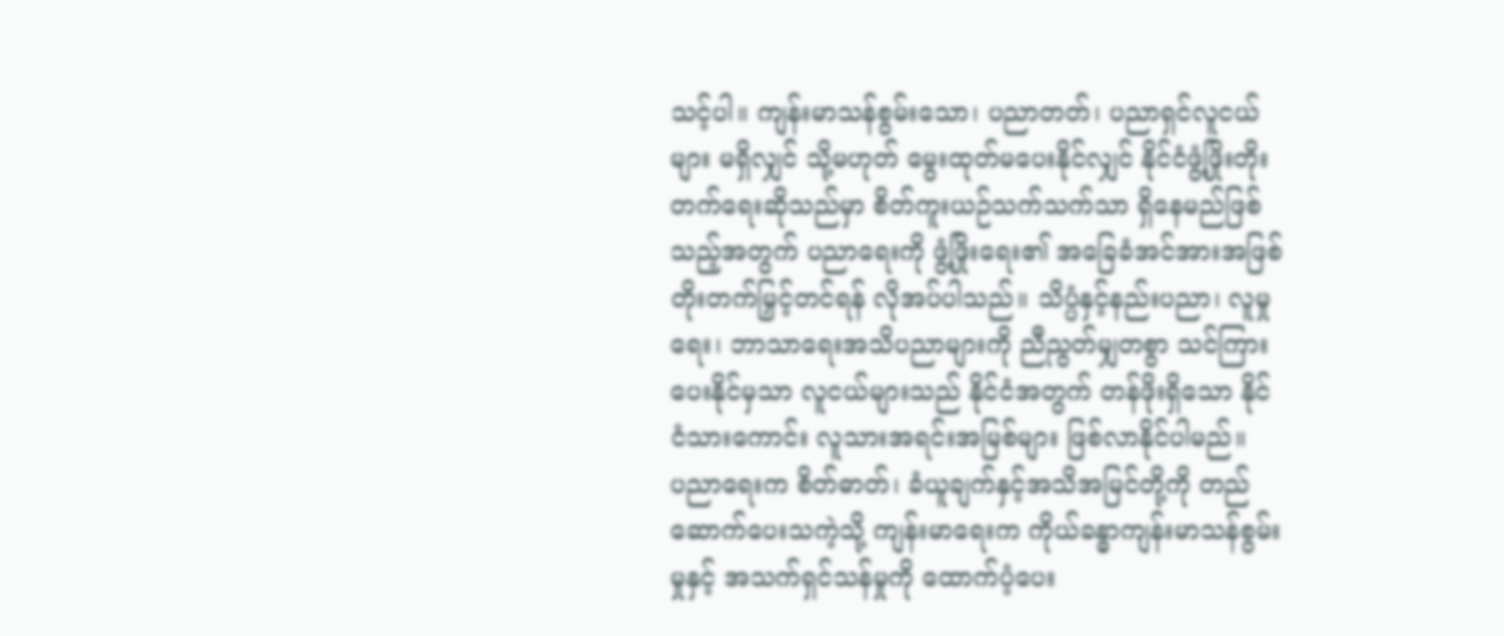သင့်ပါ။ ကျန်းမာသန်စွမ်းသော၊ ပညာတတ်၊ ပညာရှင်လူငယ်များ မရှိလျှင် သို့မဟုတ် မွေးထုတ်မပေးနိုင်လျှင် နိုင်ငံဖွံ့ဖြိုးတိုးတက်ရေးဆိုသည်မှာ စိတ်ကူးယဉ်သက်သက်သာ ရှိနေမည်ဖြစ်သည့်အတွက် ပညာရေးကို ဖွံ့ဖြိုးရေး၏ အခြေခံအင်အားအဖြစ်တိုးတက်မြှင့်တင်ရန် လိုအပ်ပါသည်။ သိပ္ပံနှင့်နည်းပညာ၊ လူမှုရေး၊ ဘာသာရေးအသိပညာများကို ညီညွတ်မျှတစွာ သင်ကြားပေးနိုင်မှသာ လူငယ်များသည် နိုင်ငံအတွက် တန်ဖိုးရှိသော နိုင်ငံသားကောင်း လူသားအရင်းအမြစ်များ ဖြစ်လာနိုင်ပါမည်။
ပညာရေးက စိတ်ဓာတ်၊ ခံယူချက်နှင့်အသိအမြင်တို့ကို တည်ဆောက်ပေးသကဲ့သို့ ကျန်းမာရေးက ကိုယ်ခန္ဓာကျန်းမာသန်စွမ်းမှုနှင့် အသက်ရှင်သန်မှုကို ထောက်ပံ့ပေး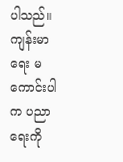ပါသည်။ ကျန်းမာရေး မကောင်းပါက ပညာရေးကို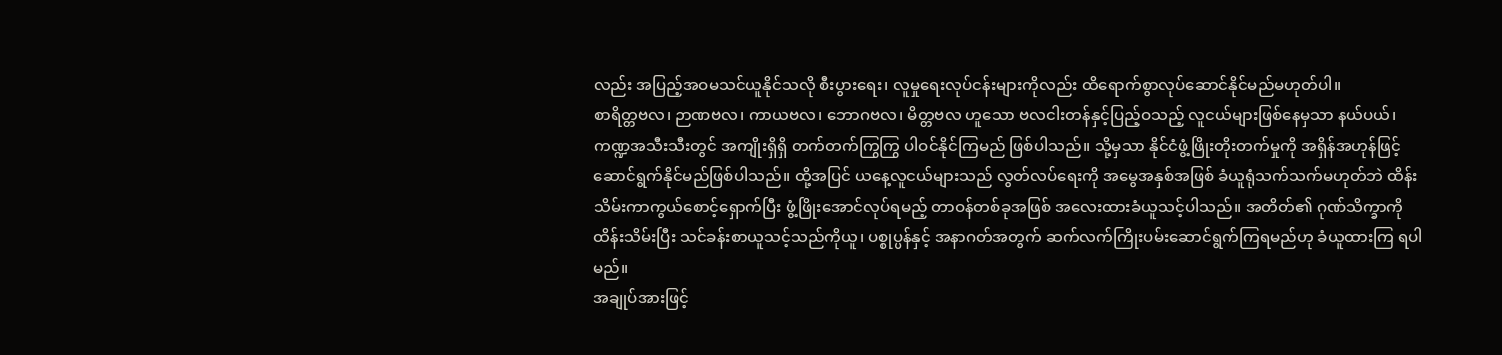လည်း အပြည့်အဝမသင်ယူနိုင်သလို စီးပွားရေး၊ လူမှုရေးလုပ်ငန်းများကိုလည်း ထိရောက်စွာလုပ်ဆောင်နိုင်မည်မဟုတ်ပါ။
စာရိတ္တဗလ၊ ဉာဏဗလ၊ ကာယဗလ၊ ဘောဂဗလ၊ မိတ္တဗလ ဟူသော ဗလငါးတန်နှင့်ပြည့်ဝသည့် လူငယ်များဖြစ်နေမှသာ နယ်ပယ်၊ ကဏ္ဍအသီးသီးတွင် အကျိုးရှိရှိ တက်တက်ကြွကြွ ပါဝင်နိုင်ကြမည် ဖြစ်ပါသည်။ သို့မှသာ နိုင်ငံဖွံ့ဖြိုးတိုးတက်မှုကို အရှိန်အဟုန်ဖြင့် ဆောင်ရွက်နိုင်မည်ဖြစ်ပါသည်။ ထို့အပြင် ယနေ့လူငယ်များသည် လွတ်လပ်ရေးကို အမွေအနှစ်အဖြစ် ခံယူရုံသက်သက်မဟုတ်ဘဲ ထိန်းသိမ်းကာကွယ်စောင့်ရှောက်ပြီး ဖွံ့ဖြိုးအောင်လုပ်ရမည့် တာဝန်တစ်ခုအဖြစ် အလေးထားခံယူသင့်ပါသည်။ အတိတ်၏ ဂုဏ်သိက္ခာကို ထိန်းသိမ်းပြီး သင်ခန်းစာယူသင့်သည်ကိုယူ၊ ပစ္စုပ္ပန်နှင့် အနာဂတ်အတွက် ဆက်လက်ကြိုးပမ်းဆောင်ရွက်ကြရမည်ဟု ခံယူထားကြ ရပါမည်။
အချုပ်အားဖြင့်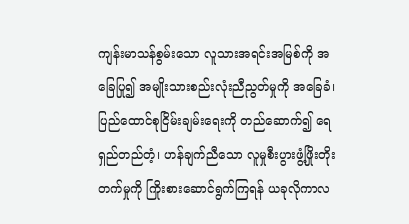ကျန်းမာသန်စွမ်းသော လူသားအရင်းအမြစ်ကို အခြေပြု၍ အမျိုးသားစည်းလုံးညီညွတ်မှုကို အခြေခံ၊ ပြည်ထောင်စုငြိမ်းချမ်းရေးကို တည်ဆောက်၍ ရေရှည်တည်တံ့၊ ဟန်ချက်ညီသော လူမှုစီးပွားဖွံ့ဖြိုးတိုးတက်မှုကို ကြိုးစားဆောင်ရွက်ကြရန် ယခုလိုကာလ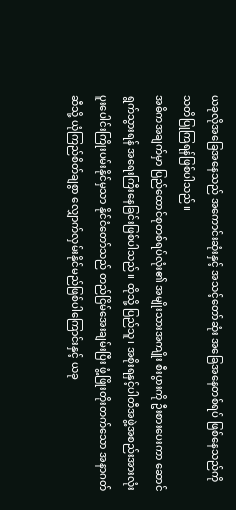ယခုလိုအခြေအနေသည် အကောင်းဆုံးနှင့် အသင့်တော်ဆုံး အခြေအနေတစ်ရပ် ဖြစ်နေသည်ကို သတိပြုကြရန်ဖြစ်ပါသည်။
အဓိကအချက်မှာ ပြည်ထောင်စုတစ်ရပ်လုံး၏ အမျိုးသားအကျိုး စီးပွားကို ဦးစားပေးကာ ဆောင်ရွက်သွားရန် အရေးကြီးနေခြင်းဖြစ်ပါသည်။ ထိုသို့ ပြည်သူ၊ အစိုးရနှင့်ပါတီအဖွဲ့အစည်းအားလုံး ပူးပေါင်းကြိုးပမ်းနိုင်မှသာ နိုင်ငံတော်သည် တည်ငြိမ်အေးချမ်းပြီး ဖွံ့ဖြိုးတိုးတက်သော အနာဂတ်ဆီသို့ ယုံကြည်စိတ်ချစွာ လျှောက်လှမ်းနိုင်မည်ဖြစ်ပါကြောင်းနှင့် ယခု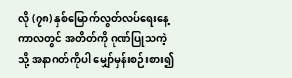လို (၇၈) နှစ်မြောက်လွတ်လပ်ရေးနေ့ကာလတွင် အတိတ်ကို ဂုဏ်ပြုသကဲ့သို့ အနာဂတ်ကိုပါ မျှော်မှန်းစဉ်းစား၍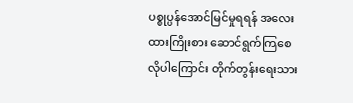ပစ္စုပ္ပန်အောင်မြင်မှုရရန် အလေးထားကြိုးစား ဆောင်ရွက်ကြစေလိုပါကြောင်း တိုက်တွန်းရေးသား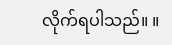လိုက်ရပါသည်။ ။